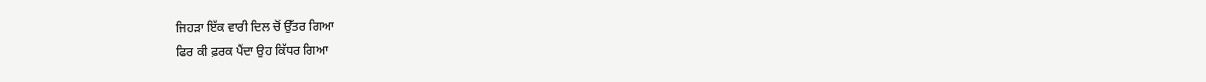ਜਿਹੜਾ ਇੱਕ ਵਾਰੀ ਦਿਲ ਚੋਂ ਉੱਤਰ ਗਿਆ
ਫਿਰ ਕੀ ਫ਼ਰਕ ਪੈਂਦਾ ਉਹ ਕਿੱਧਰ ਗਿਆ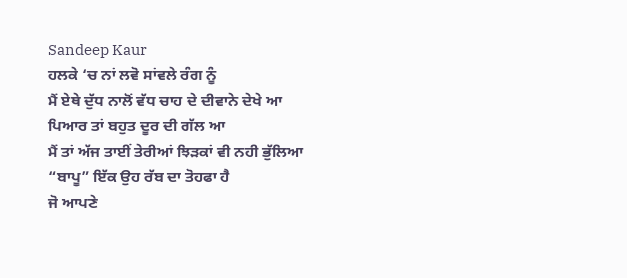Sandeep Kaur
ਹਲਕੇ ‘ਚ ਨਾਂ ਲਵੋ ਸਾਂਵਲੇ ਰੰਗ ਨੂੰ
ਮੈਂ ਏਥੇ ਦੁੱਧ ਨਾਲੋਂ ਵੱਧ ਚਾਹ ਦੇ ਦੀਵਾਨੇ ਦੇਖੇ ਆ
ਪਿਆਰ ਤਾਂ ਬਹੁਤ ਦੂਰ ਦੀ ਗੱਲ ਆ
ਮੈਂ ਤਾਂ ਅੱਜ ਤਾਈਂ ਤੇਰੀਆਂ ਝਿੜਕਾਂ ਵੀ ਨਹੀ ਭੁੱਲਿਆ
“ਬਾਪੂ” ਇੱਕ ਉਹ ਰੱਬ ਦਾ ਤੋਹਫਾ ਹੈ
ਜੋ ਆਪਣੇ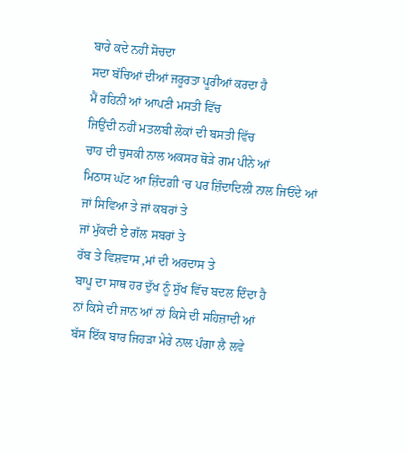ਬਾਰੇ ਕਦੇ ਨਹੀਂ ਸੋਚਦਾ
ਸਦਾ ਬੱਚਿਆਂ ਦੀਆਂ ਜਰੂਰਤਾ ਪੂਰੀਆਂ ਕਰਦਾ ਹੈ
ਮੈਂ ਰਹਿਨੀ ਆਂ ਆਪਣੀ ਮਸਤੀ ਵਿੱਚ
ਜਿਉਂਦੀ ਨਹੀਂ ਮਤਲਬੀ ਲੋਕਾਂ ਦੀ ਬਸਤੀ ਵਿੱਚ
ਚਾਹ ਦੀ ਚੁਸਕੀ ਨਾਲ ਅਕਸਰ ਥੋੜੇ ਗਮ ਪੀਨੇ ਆਂ
ਮਿਠਾਸ ਘੱਟ ਆ ਜ਼ਿੰਦਗ਼ੀ ‘ਚ ਪਰ ਜ਼ਿੰਦਾਦਿਲੀ ਨਾਲ ਜਿਓਂਦੇ ਆਂ
ਜਾਂ ਸਿਵਿਆ ਤੇ ਜਾਂ ਕਬਰਾਂ ਤੇ
ਜਾਂ ਮੁੱਕਦੀ ਏ ਗੱਲ ਸਬਰਾਂ ਤੇ
ਰੱਬ ਤੇ ਵਿਸ਼ਵਾਸ ,ਮਾਂ ਦੀ ਅਰਦਾਸ ਤੇ
ਬਾਪੂ ਦਾ ਸਾਥ ਹਰ ਦੁੱਖ ਨੂੰ ਸੁੱਖ ਵਿੱਚ ਬਦਲ ਦਿੰਦਾ ਹੈ
ਨਾਂ ਕਿਸੇ ਦੀ ਜਾਨ ਆਂ ਨਾਂ ਕਿਸੇ ਦੀ ਸਹਿਜ਼ਾਦੀ ਆਂ
ਬੱਸ ਇੱਕ ਬਾਰ ਜਿਹੜਾ ਮੇਰੇ ਨਾਲ ਪੰਗਾ ਲੈ ਲਵੇ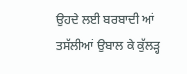ਉਹਦੇ ਲਈ ਬਰਬਾਦੀ ਆਂ
ਤਸੱਲੀਆਂ ਉਬਾਲ ਕੇ ਕੁੱਲੜ੍ਹ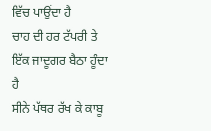ਵਿੱਚ ਪਾਉਂਦਾ ਹੈ
ਚਾਹ ਦੀ ਹਰ ਟੱਪਰੀ ਤੇ ਇੱਕ ਜਾਦੂਗਰ ਬੈਠਾ ਹੂੰਦਾ ਹੈ
ਸੀਨੇ ਪੱਥਰ ਰੱਖ ਕੇ ਕਾਬੂ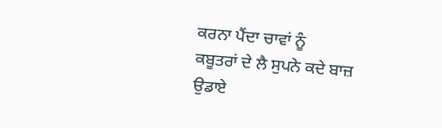ਕਰਨਾ ਪੈਂਦਾ ਚਾਵਾਂ ਨੂੰ
ਕਬੂਤਰਾਂ ਦੇ ਲੈ ਸੁਪਨੇ ਕਦੇ ਬਾਜ਼ ਉਡਾਏ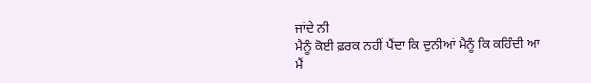ਜਾਂਦੇ ਨੀ
ਮੈਨੂੰ ਕੋਈ ਫ਼ਰਕ ਨਹੀਂ ਪੈਂਦਾ ਕਿ ਦੁਨੀਆਂ ਮੈਨੂੰ ਕਿ ਕਹਿੰਦੀ ਆ
ਮੈਂ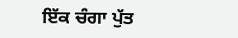ਇੱਕ ਚੰਗਾ ਪੁੱਤ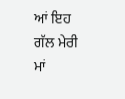ਆਂ ਇਹ ਗੱਲ ਮੇਰੀ ਮਾਂ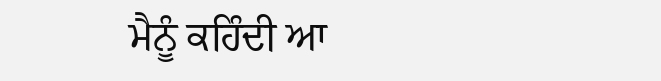ਮੈਨੂੰ ਕਹਿੰਦੀ ਆ